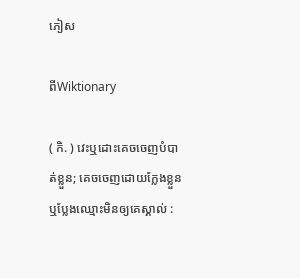ភៀស

ពីWiktionary

( កិ. ) វេះឬដោះគេចចេញបំបាត់ខ្លួន; គេចចេញដោយក្លែងខ្លួន ឬប្លែងឈ្មោះមិនឲ្យគេស្គាល់ :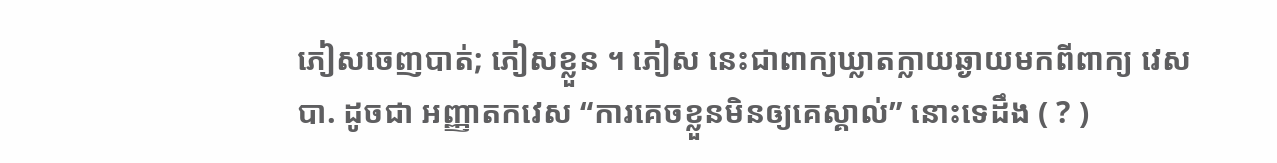ភៀសចេញបាត់; ភៀសខ្លួន ។ ភៀស នេះជាពាក្យឃ្លាតក្លាយឆ្ងាយមកពីពាក្យ វេស បា. ដូចជា អញ្ញាតកវេស “ការគេចខ្លួនមិនឲ្យគេស្គាល់” នោះទេដឹង ( ? )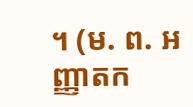។ (ម. ព. អញ្ញាតក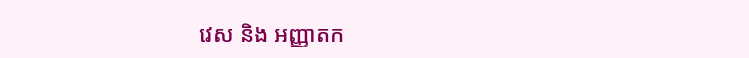វេស និង អញ្ញាតក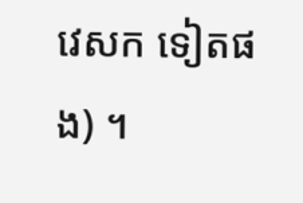វេសក ទៀតផង) ។